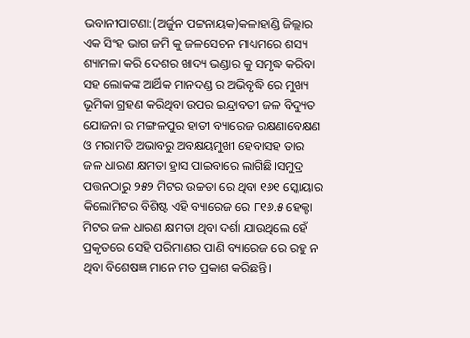ଭବାନୀପାଟଣା:(ଅର୍ଜୁନ ପଟ୍ଟନାୟକ)କଳାହାଣ୍ଡି ଜିଲ୍ଲାର ଏକ ସିଂହ ଭାଗ ଜମି କୁ ଜଳସେଚନ ମାଧ୍ୟମରେ ଶସ୍ୟ ଶ୍ୟାମଳା କରି ଦେଶର ଖାଦ୍ୟ ଭଣ୍ଡାର କୁ ସମୃଦ୍ଧ କରିବା ସହ ଲୋକଙ୍କ ଆର୍ଥିକ ମାନଦଣ୍ଡ ର ଅଭିବୃଦ୍ଧି ରେ ମୁଖ୍ୟ ଭୂମିକା ଗ୍ରହଣ କରିଥିବା ଉପର ଇନ୍ଦ୍ରାବତୀ ଜଳ ବିଦ୍ୟୁତ ଯୋଜନା ର ମଙ୍ଗଳପୁର ହାତୀ ବ୍ୟାରେଜ ରକ୍ଷଣାବେକ୍ଷଣ ଓ ମରାମତି ଅଭାବରୁ ଅବକ୍ଷୟମୁଖୀ ହେବାସହ ତାର ଜଳ ଧାରଣ କ୍ଷମତା ହ୍ରାସ ପାଇବାରେ ଲାଗିଛି।ସମୁଦ୍ର ପତ୍ତନଠାରୁ ୨୫୨ ମିଟର ଉଚ୍ଚତା ରେ ଥିବା ୧୬୧ ସ୍କୋୟାର କିଲୋମିଟର ବିଶିଷ୍ଟ ଏହି ବ୍ୟାରେଜ ରେ ୮୧୬.୫ ହେକ୍ଟା ମିଟର ଜଳ ଧାରଣ କ୍ଷମତା ଥିବା ଦର୍ଶା ଯାଉଥିଲେ ହେଁ ପ୍ରକୃତରେ ସେହି ପରିମାଣର ପାଣି ବ୍ୟାରେଜ ରେ ରହୁ ନ ଥିବା ବିଶେଷଜ୍ଞ ମାନେ ମତ ପ୍ରକାଶ କରିଛନ୍ତି।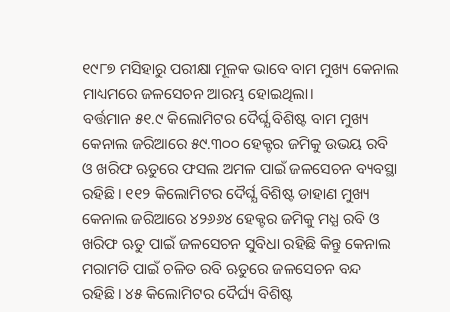୧୯୮୭ ମସିହାରୁ ପରୀକ୍ଷା ମୂଳକ ଭାବେ ବାମ ମୁଖ୍ୟ କେନାଲ ମାଧ୍ୟମରେ ଜଳସେଚନ ଆରମ୍ଭ ହୋଇଥିଲା।
ବର୍ତ୍ତମାନ ୫୧.୯ କିଲୋମିଟର ଦୈର୍ଘ୍ଯ ବିଶିଷ୍ଟ ବାମ ମୁଖ୍ୟ କେନାଲ ଜରିଆରେ ୫୯.୩୦୦ ହେକ୍ଟର ଜମିକୁ ଉଭୟ ରବି ଓ ଖରିଫ ଋତୁରେ ଫସଲ ଅମଳ ପାଇଁ ଜଳସେଚନ ବ୍ୟବସ୍ଥା ରହିଛି। ୧୧୨ କିଲୋମିଟର ଦୈର୍ଘ୍ଯ ବିଶିଷ୍ଟ ଡାହାଣ ମୁଖ୍ୟ କେନାଲ ଜରିଆରେ ୪୨୬୬୪ ହେକ୍ଟର ଜମିକୁ ମଧ୍ଯ ରବି ଓ ଖରିଫ ଋତୁ ପାଇଁ ଜଳସେଚନ ସୁବିଧା ରହିଛି କିନ୍ତୁ କେନାଲ ମରାମତି ପାଇଁ ଚଳିତ ରବି ଋତୁରେ ଜଳସେଚନ ବନ୍ଦ ରହିଛି। ୪୫ କିଲୋମିଟର ଦୈର୍ଘ୍ୟ ବିଶିଷ୍ଟ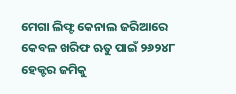ମେଗା ଲିଫ୍ଟ କେନାଲ ଜରିଆରେ କେବଳ ଖରିଫ ଋତୁ ପାଇଁ ୨୬୨୪୮ ହେକ୍ଟର ଜମିକୁ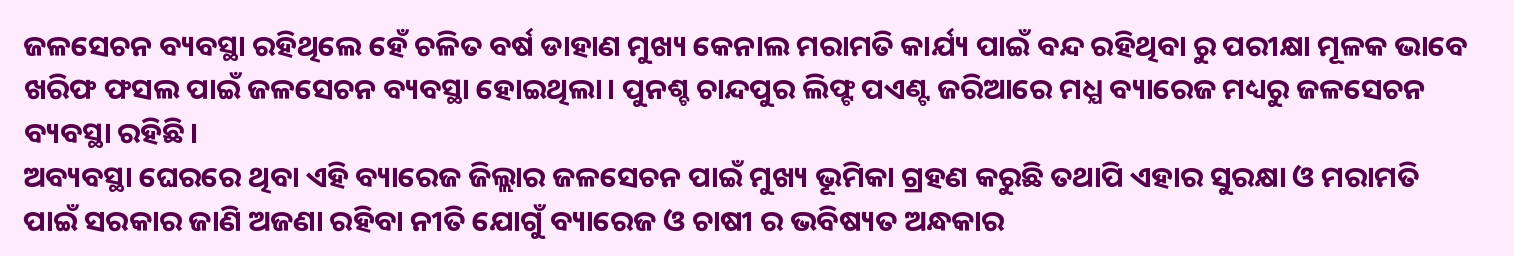ଜଳସେଚନ ବ୍ୟବସ୍ଥା ରହିଥିଲେ ହେଁ ଚଳିତ ବର୍ଷ ଡାହାଣ ମୁଖ୍ୟ କେନାଲ ମରାମତି କାର୍ଯ୍ୟ ପାଇଁ ବନ୍ଦ ରହିଥିବା ରୁ ପରୀକ୍ଷା ମୂଳକ ଭାବେ ଖରିଫ ଫସଲ ପାଇଁ ଜଳସେଚନ ବ୍ୟବସ୍ଥା ହୋଇଥିଲା। ପୁନଶ୍ଚ ଚାନ୍ଦପୁର ଲିଫ୍ଟ ପଏଣ୍ଟ ଜରିଆରେ ମଧ୍ଯ ବ୍ୟାରେଜ ମଧ୍ୟରୁ ଜଳସେଚନ ବ୍ୟବସ୍ଥା ରହିଛି।
ଅବ୍ୟବସ୍ଥା ଘେରରେ ଥିବା ଏହି ବ୍ୟାରେଜ ଜିଲ୍ଲାର ଜଳସେଚନ ପାଇଁ ମୁଖ୍ୟ ଭୂମିକା ଗ୍ରହଣ କରୁଛି ତଥାପି ଏହାର ସୁରକ୍ଷା ଓ ମରାମତି ପାଇଁ ସରକାର ଜାଣି ଅଜଣା ରହିବା ନୀତି ଯୋଗୁଁ ବ୍ୟାରେଜ ଓ ଚାଷୀ ର ଭବିଷ୍ୟତ ଅନ୍ଧକାର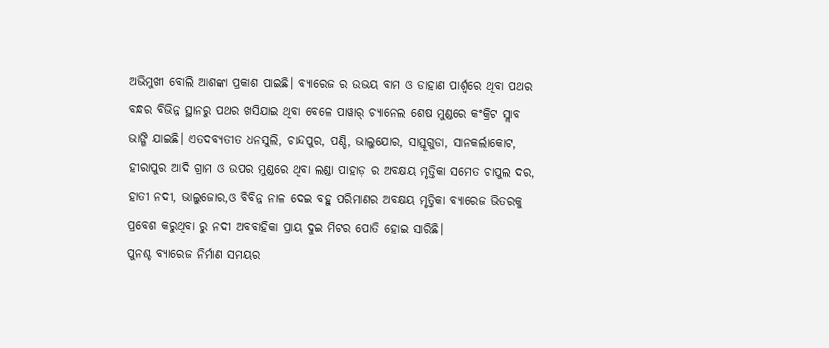ଅଭିମୁଖୀ ବୋଲି ଆଶଙ୍କା ପ୍ରକାଶ ପାଇଛି। ବ୍ୟାରେଜ ର ଉଭୟ ବାମ ଓ ଡାହାଣ ପାର୍ଶ୍ଵରେ ଥିବା ପଥର ବନ୍ଧର ବିଭିନ୍ନ ସ୍ଥାନରୁ ପଥର ଖସିଯାଇ ଥିବା ବେଳେ ପାୱାର୍ ଚ୍ୟାନେଲ ଶେଷ ମୁଣ୍ଡରେ କଂକ୍ରିଟ ସ୍ଲାବ ଭାଙ୍ଗି ଯାଇଛି। ଏତଦବ୍ୟତୀତ ଧନସୁଲି, ଚାନ୍ଦପୁର, ପଣ୍ଡି, ଭାଲୁଯୋର, ସାସ୍ତୂଗୁଡା, ସାନକର୍ଲାକୋଟ, ହୀରାପୁର ଆଦି ଗ୍ରାମ ଓ ଉପର ମୁଣ୍ଡରେ ଥିବା ଲଣ୍ଡା ପାହାଡ଼ ର ଅବକ୍ଷୟ ମୃତ୍ତିକା ସମେତ ଚାପୁଲ ଦର, ହାତୀ ନଦୀ, ଭାଲୁଜୋର,ଓ ବିବିନ୍ନ ନାଳ ଦେଇ ବହୁ ପରିମାଣର ଅବକ୍ଷୟ ମୃତ୍ତିକା ବ୍ୟାରେଜ ଭିତରକୁ ପ୍ରବେଶ କରୁଥିବା ରୁ ନଦୀ ଅବବାହିକା ପ୍ରାୟ ଦୁଇ ମିଟର ପୋତି ହୋଇ ସାରିଛି।
ପୁନଶ୍ଚ ବ୍ୟାରେଜ ନିର୍ମାଣ ସମୟର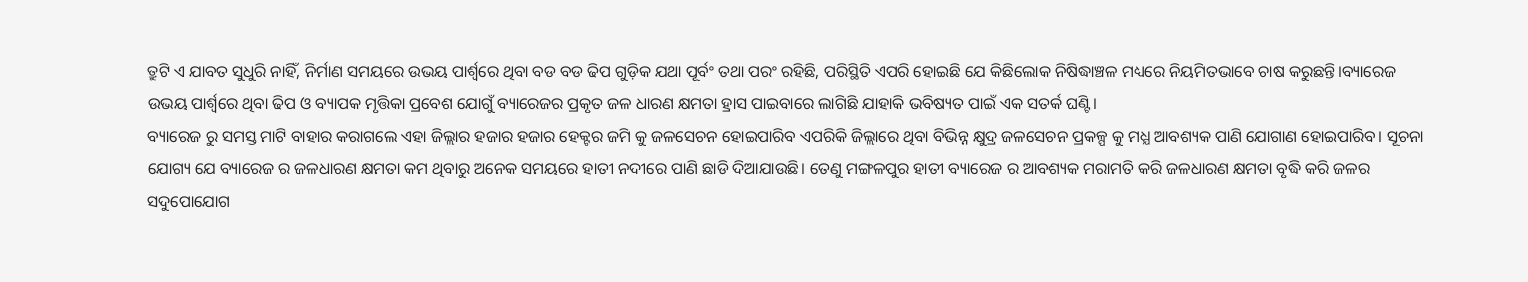ତ୍ରୁଟି ଏ ଯାବତ ସୁଧୁରି ନାହିଁ, ନିର୍ମାଣ ସମୟରେ ଉଭୟ ପାର୍ଶ୍ଵରେ ଥିବା ବଡ ବଡ ଢିପ ଗୁଡ଼ିକ ଯଥା ପୂର୍ବଂ ତଥା ପରଂ ରହିଛି, ପରିସ୍ଥିତି ଏପରି ହୋଇଛି ଯେ କିଛିଲୋକ ନିଷିଦ୍ଧାଞ୍ଚଳ ମଧ୍ୟରେ ନିୟମିତଭାବେ ଚାଷ କରୁଛନ୍ତି।ବ୍ୟାରେଜ ଉଭୟ ପାର୍ଶ୍ୱରେ ଥିବା ଢିପ ଓ ବ୍ୟାପକ ମୃତ୍ତିକା ପ୍ରବେଶ ଯୋଗୁଁ ବ୍ୟାରେଜର ପ୍ରକୃତ ଜଳ ଧାରଣ କ୍ଷମତା ହ୍ରାସ ପାଇବାରେ ଲାଗିଛି ଯାହାକି ଭବିଷ୍ୟତ ପାଇଁ ଏକ ସତର୍କ ଘଣ୍ଟି।
ବ୍ୟାରେଜ ରୁ ସମସ୍ତ ମାଟି ବାହାର କରାଗଲେ ଏହା ଜିଲ୍ଲାର ହଜାର ହଜାର ହେକ୍ଟର ଜମି କୁ ଜଳସେଚନ ହୋଇପାରିବ ଏପରିକି ଜିଲ୍ଲାରେ ଥିବା ବିଭିନ୍ନ କ୍ଷୁଦ୍ର ଜଳସେଚନ ପ୍ରକଳ୍ପ କୁ ମଧ୍ଯ ଆବଶ୍ୟକ ପାଣି ଯୋଗାଣ ହୋଇପାରିବ। ସୂଚନା ଯୋଗ୍ୟ ଯେ ବ୍ୟାରେଜ ର ଜଳଧାରଣ କ୍ଷମତା କମ ଥିବାରୁ ଅନେକ ସମୟରେ ହାତୀ ନଦୀରେ ପାଣି ଛାଡି ଦିଆଯାଉଛି। ତେଣୁ ମଙ୍ଗଳପୁର ହାତୀ ବ୍ୟାରେଜ ର ଆବଶ୍ୟକ ମରାମତି କରି ଜଳଧାରଣ କ୍ଷମତା ବୃଦ୍ଧି କରି ଜଳର ସଦୁପୋଯୋଗ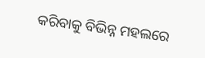କରିବାକୁ ବିଭିନ୍ନ ମହଲରେ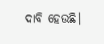ଦାବି ହେଉଛି।